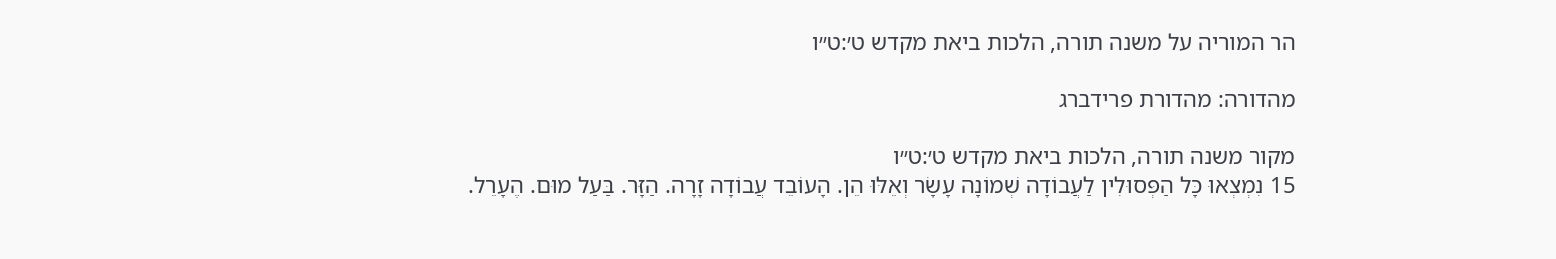הר המוריה על משנה תורה, הלכות ביאת מקדש ט׳:ט״ו

מהדורה: מהדורת פרידברג

מקור משנה תורה, הלכות ביאת מקדש ט׳:ט״ו
15 נִמְצְאוּ כָּל הַפְּסוּלִין לַעֲבוֹדָה שְׁמוֹנָה עָשָׂר וְאֵלּוּ הֵן. הָעוֹבֵד עֲבוֹדָה זָרָה. הַזָּר. בַּעַל מוּם. הֶעָרֵל.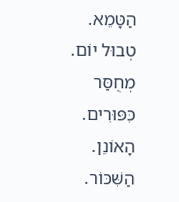הַטָּמֵא. טְבוּל יוֹם. מְחֻסַּר כִּפּוּרִים. הָאוֹנֵן. הַשִּׁכּוֹר.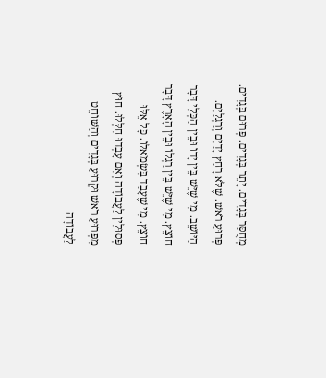מְחֻסַּר בְּגָדִים. יָתֵר בְּגָדִים. פְּרוּם בְּגָדִים. פְּרוּעַ רֹאשׁ. שֶׁלֹּא רָחַץ יָדַיִם וְרַגְלַיִם. הַיּוֹשֵׁב. מִי שֶׁיֵּשׁ בֵּין יָדוֹ וּבֵין הַכְּלִי דָּבָר חוֹצֵץ. מִי שֶׁיֵּשׁ בֵּין רַגְלוֹ וּבֵין הָאָרֶץ דָּבָר חוֹצֵץ. מִי שֶׁעָבַד בִּשְׂמֹאלוֹ. כָּל אֵלּוּ פְּסוּלִין לַעֲבוֹדָה וְאִם עָבְדוּ חִלְּלוּ. חוּץ מִפְּרוּעַ רֹאשׁ וּקְרוּעַ בְּגָדִים וְהַשּׁוֹחֵט לַעֲבוֹדָה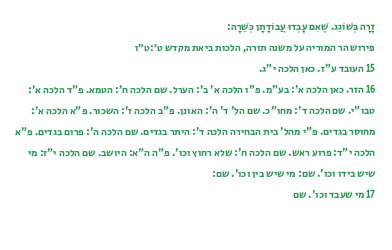זָרָה בְּשׁוֹגֵג. שֶׁאִם עָבְדוּ עֲבוֹדָתָן כְּשֵׁרָה:
פירוש הר המוריה על משנה תורה, הלכות ביאת מקדש ט׳:ט״ו
15 העובד ע"ז. כאן הלכה י"ג.
16 הזר. כאן הלכה א': בע"מ. פ"ו הלכה א' ב': הערל. שם הלכה ח': הטמא. פ"ד הלכה א': טבו"י. שם הלכה ד': מחו"כ. שם הל' ד' ה': האונן. פ"ב הלכה ז': השכור. פ"א הלכה א': מחוסר בגדים. פ"י מהל' בית הבחירה הלכה ד': היתר בגדים. שם הלכה ה': פרום בגדים. פ"א הלכה י"ד: פרוע ראש. שם הלכה ח': שלא רחוץ וכו'. פ"ה ה"א: היושב. שם הלכה י"ז: מי שיש בידו וכו'. שם: מי שיש בין וכו'. שם:
17 מי שעבד וכו'. שם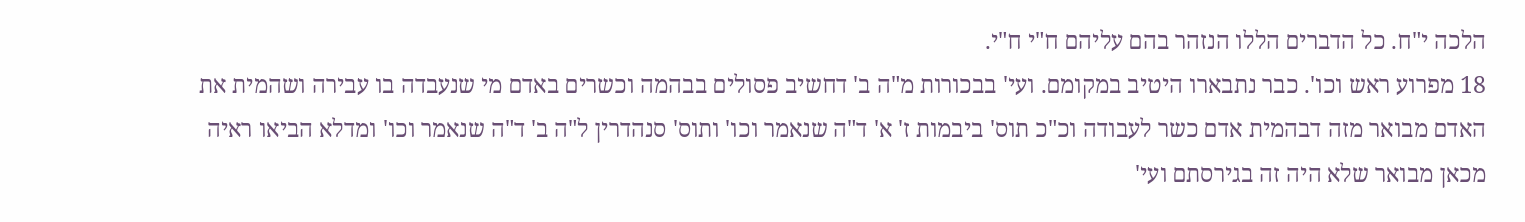הלכה י"ח. כל הדברים הללו הנזהר בהם עליהם ח"י ח"י.
18 מפרוע ראש וכו'. כבר נתבארו היטיב במקומם. ועי' בבכורות מ"ה ב' דחשיב פסולים בבהמה וכשרים באדם מי שנעבדה בו עבירה ושהמית את האדם מבואר מזה דבהמית אדם כשר לעבודה וכ"כ תוס' ביבמות ז' א' ד"ה שנאמר וכו' ותוס' סנהדרין ל"ה ב' ד"ה שנאמר וכו' ומדלא הביאו ראיה מכאן מבואר שלא היה זה בגירסתם ועי'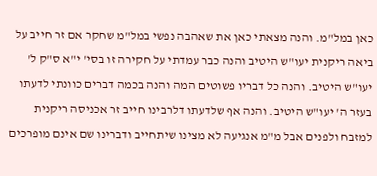כאן במל"מ. והנה מצאתי כאן את שאהבה נפשי במל"מ שחקר אם זר חייב על ביאה ריקנית יעו"ש היטיב והנה כבר עמדתי על חקירה זו בסי' י"א ס"ק ל' יעו"ש היטיב. והנה כל דבריו פשוטים המה והנה בכמה דברים כוונתי לדעתו בעזר ה' יעו"ש היטיב. והנה אף שלדעתו דלרבינו חייב זר אכניסה ריקנית למזבח ולפנים אבל מ"מ אנגיעה לא מצינו שיתחייב ודברינו שם אינם מופרכים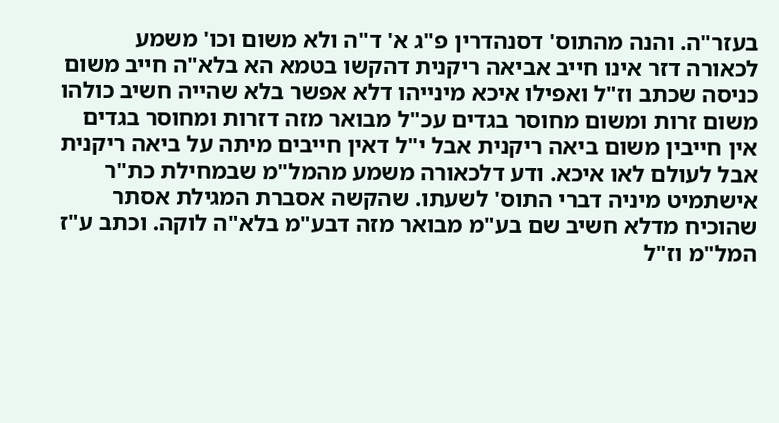בעזר"ה. והנה מהתוס' דסנהדרין פ"ג א' ד"ה ולא משום וכו' משמע לכאורה דזר אינו חייב אביאה ריקנית דהקשו בטמא הא בלא"ה חייב משום כניסה שכתב וז"ל ואפילו איכא מינייהו דלא אפשר בלא שהייה חשיב כולהו משום זרות ומשום מחוסר בגדים עכ"ל מבואר מזה דזרות ומחוסר בגדים אין חייבין משום ביאה ריקנית אבל י"ל דאין חייבים מיתה על ביאה ריקנית אבל לעולם לאו איכא. ודע דלכאורה משמע מהמל"מ שבמחילת כת"ר אישתמיט מיניה דברי התוס' לשעתו. שהקשה אסברת המגילת אסתר שהוכיח מדלא חשיב שם בע"מ מבואר מזה דבע"מ בלא"ה לוקה. וכתב ע"ז המל"מ וז"ל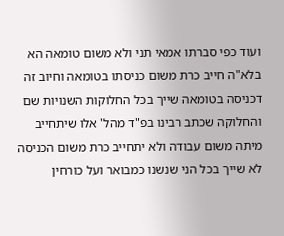ועוד כפי סברתו אמאי תני ולא משום טומאה הא בלא"ה חייב כרת משום כניסתו בטומאה וחיוב זה דכניסה בטומאה שייך בכל החלוקות השנויות שם והחלוקה שכתב רבינו בפ"ד מהל' אלו שיתחייב מיתה משום עבודה ולא יתחייב כרת משום הכניסה לא שייך בכל הני שנשנו כמבואר ועל כורחין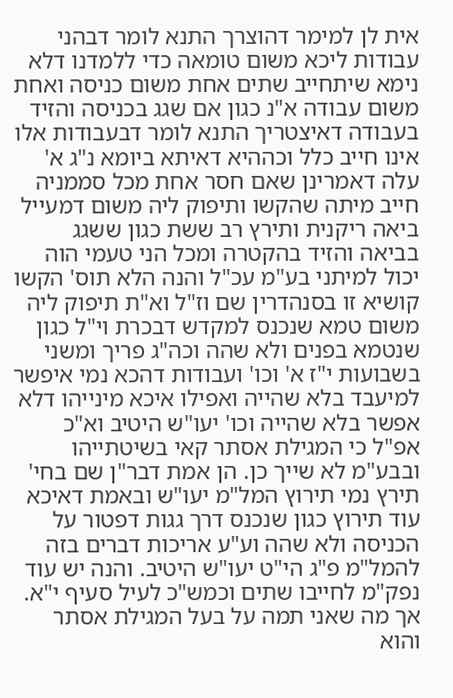אית לן למימר דהוצרך התנא לומר דבהני עבודות ליכא משום טומאה כדי ללמדנו דלא נימא שיתחייב שתים אחת משום כניסה ואחת משום עבודה א"נ כגון אם שגג בכניסה והזיד בעבודה דאיצטריך התנא לומר דבעבודות אלו אינו חייב כלל וכההיא דאיתא ביומא נ"ג א' עלה דאמרינן שאם חסר אחת מכל סממניה חייב מיתה שהקשו ותיפוק ליה משום דמעייל ביאה ריקנית ותירץ רב ששת כגון ששגג בביאה והזיד בהקטרה ומכל הני טעמי הוה יכול למיתני בע"מ עכ"ל והנה הלא תוס' הקשו קושיא זו בסנהדרין שם וז"ל וא"ת תיפוק ליה משום טמא שנכנס למקדש דבכרת וי"ל כגון שנטמא בפנים ולא שהה וכה"ג פריך ומשני בשבועות י"ז א' וכו' ועבודות דהכא נמי איפשר למיעבד בלא שהייה ואפילו איכא מינייהו דלא אפשר בלא שהייה וכו' יעו"ש היטיב וא"כ אפ"ל כי המגילת אסתר קאי בשיטתייהו ובבע"מ לא שייך כן. הן אמת דבר"ן שם בחי' תירץ נמי תירוץ המל"מ יעו"ש ובאמת דאיכא עוד תירוץ כגון שנכנס דרך גגות דפטור על הכניסה ולא שהה וע"ע אריכות דברים בזה להמל"מ פ"ג הי"ט יעו"ש היטיב. והנה יש עוד נפק"מ לחייבו שתים וכמש"כ לעיל סעיף י"א. אך מה שאני תמה על בעל המגילת אסתר והוא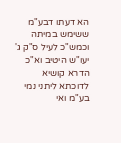הא דעתו דבע"מ ששימש במיתה וכמש"כ לעיל ס"ק ג' יעו"ש היטיב וא"כ הדרא קושיא לדוכתא ליתני נמי בע"מ ואי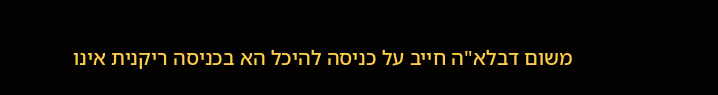משום דבלא"ה חייב על כניסה להיכל הא בכניסה ריקנית אינו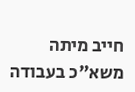חייב מיתה משא"כ בעבודה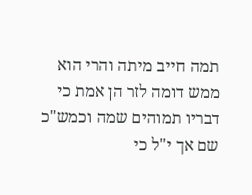תמה חייב מיתה והרי הוא ממש דומה לזר הן אמת כי דבריו תמוהים שמה וכמש"כ שם אך י"ל כי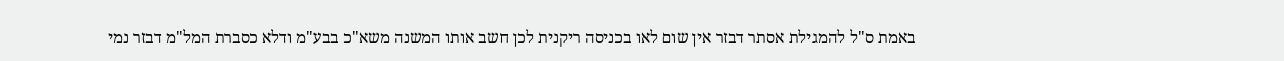באמת ס"ל להמגילת אסתר דבזר אין שום לאו בכניסה ריקנית לכן חשב אותו המשנה משא"כ בבע"מ ודלא כסברת המל"מ דבזר נמי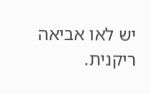יש לאו אביאה ריקנית.